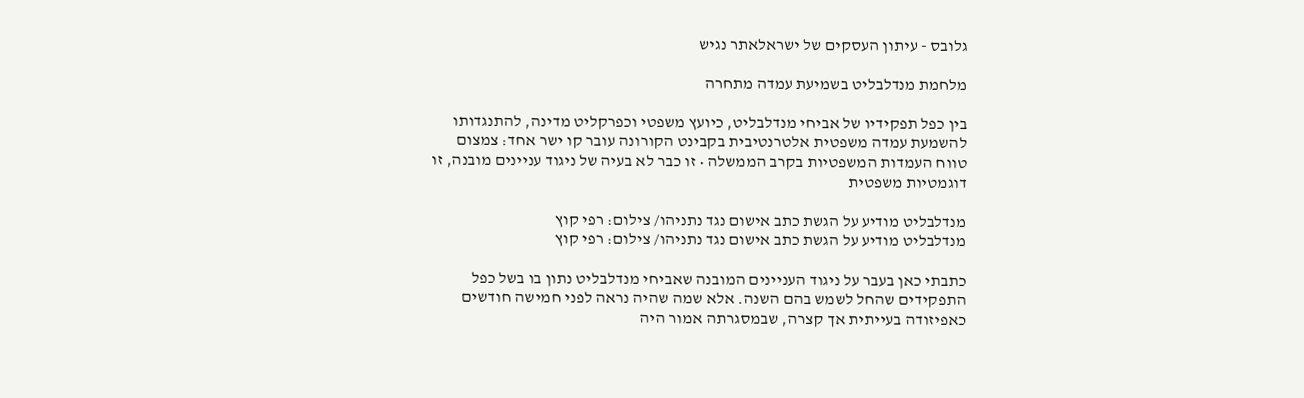גלובס - עיתון העסקים של ישראלאתר נגיש

מלחמת מנדלבליט בשמיעת עמדה מתחרה

בין כפל תפקידיו של אביחי מנדלבליט, כיועץ משפטי וכפרקליט מדינה, להתנגדותו להשמעת עמדה משפטית אלטרנטיבית בקבינט הקורונה עובר קו ישר אחד: צמצום טווח העמדות המשפטיות בקרב הממשלה • זו כבר לא בעיה של ניגוד עניינים מובנה, זו דוגמטיות משפטית

מנדלבליט מודיע על הגשת כתב אישום נגד נתניהו/ צילום: רפי קוץ
מנדלבליט מודיע על הגשת כתב אישום נגד נתניהו/ צילום: רפי קוץ

כתבתי כאן בעבר על ניגוד העניינים המובנה שאביחי מנדלבליט נתון בו בשל כפל התפקידים שהחל לשמש בהם השנה. אלא שמה שהיה נראה לפני חמישה חודשים כאפיזודה בעייתית אך קצרה, שבמסגרתה אמור היה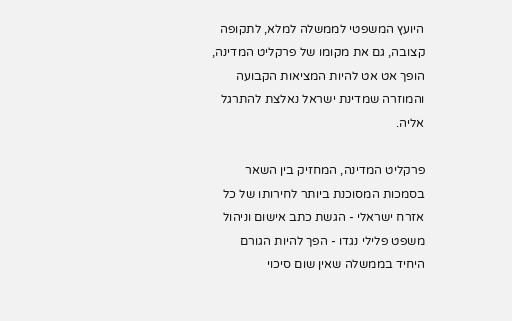היועץ המשפטי לממשלה למלא, לתקופה קצובה, גם את מקומו של פרקליט המדינה, הופך אט אט להיות המציאות הקבועה והמוזרה שמדינת ישראל נאלצת להתרגל אליה.

פרקליט המדינה, המחזיק בין השאר בסמכות המסוכנת ביותר לחירותו של כל אזרח ישראלי - הגשת כתב אישום וניהול משפט פלילי נגדו - הפך להיות הגורם היחיד בממשלה שאין שום סיכוי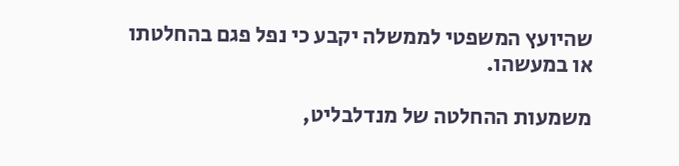שהיועץ המשפטי לממשלה יקבע כי נפל פגם בהחלטתו או במעשהו.

משמעות ההחלטה של מנדלבליט,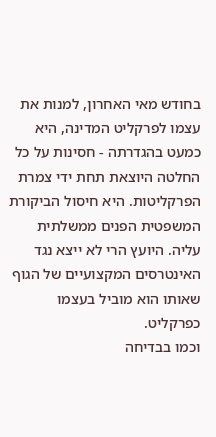בחודש מאי האחרון, למנות את עצמו לפרקליט המדינה, היא כמעט בהגדרתה - חסינות על כל החלטה היוצאת תחת ידי צמרת הפרקליטות. היא חיסול הביקורת המשפטית הפנים ממשלתית עליה. היועץ הרי לא ייצא נגד האינטרסים המקצועיים של הגוף שאותו הוא מוביל בעצמו כפרקליט.
וכמו בבדיחה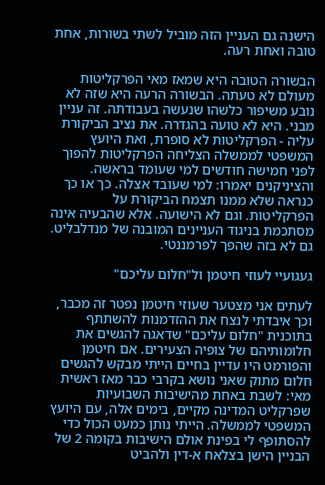הישנה גם העניין הזה מוביל לשתי בשורות, אחת טובה ואחת רעה.

הבשורה הטובה היא שמאז מאי הפרקליטות מעולם לא טעתה. הבשורה הרעה היא שזה לא נובע משיפור כלשהו שנעשה בעבודתה. זה עניין מבני. היא לא טועה בהגדרה. את נציב הביקורת עליה - הפרקליטות לא סופרת, ואת היועץ המשפטי לממשלה הצליחה הפרקליטות להפוך לפני חמישה חודשים למי שעומד בראשה. והציניקנים יאמרו: למי שעובד אצלה. כך או כך כנראה שלא ממנו תצמח הביקורת על הפרקליטות. וגם לא הישועה. אלא שהבעיה אינה מסתכמת בניגוד העניינים המובנה של מנדלבליט. גם לא בזה שהפך לפרמננטי.

געגועיי לעוזי חיטמן ול"חלום עליכם"

לעתים אני מצטער שעוזי חיטמן נפטר זה מכבר, וכך איבדתי לנצח את ההזדמנות להשתתף בתוכנית "חלום עליכם" שדאגה להגשים את חלומותיהם של צופיה הצעירים. אם חיטמן והפורמט היו עדיין בחיים הייתי מבקש להגשים חלום מתוק שאני נושא בקרבי כבר מאז ראשית מאי: לשבת באחת מהישיבות השבועיות שפרקליט המדינה מקיים, בימים אלה, עם היועץ המשפטי לממשלה. הייתי נותן כמעט הכול כדי להסתופף לי בפינת אולם הישיבות בקומה 2 של הבניין הישן בצלאח א-דין ולהביט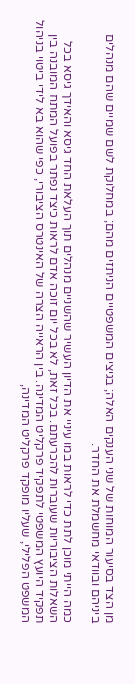מן הצד בסיעור המוחות של שני הענקים האלה; בגיצים המשפטיים הניתזים מהם; במחלוקת לשם שמיים שהם מנהלים ביניהם ובוודאי מחשמלת את החדר.

כמה הייתי מוכן לתת כדי לראות במו עיניי את הדיון העשיר שהשניים מנהלים תוך העלאת החד גיסא והאידך גיסא בכל השאלות הציבוריות שעוברות להכרעתם. בכל זאת, לא בכל יום זוכה אדם לראות כיצד נפתר בפועל המתח המובנה בין תפקיד היועץ המשפטי לתפקיד פרקליט המדינה. בין הראייה הצרה של האינטרס הציבורי, כפי שהוא בא לידי ביטוי בניהול המשפט הפלילי, שעליו מופקד פרקליט המדינה,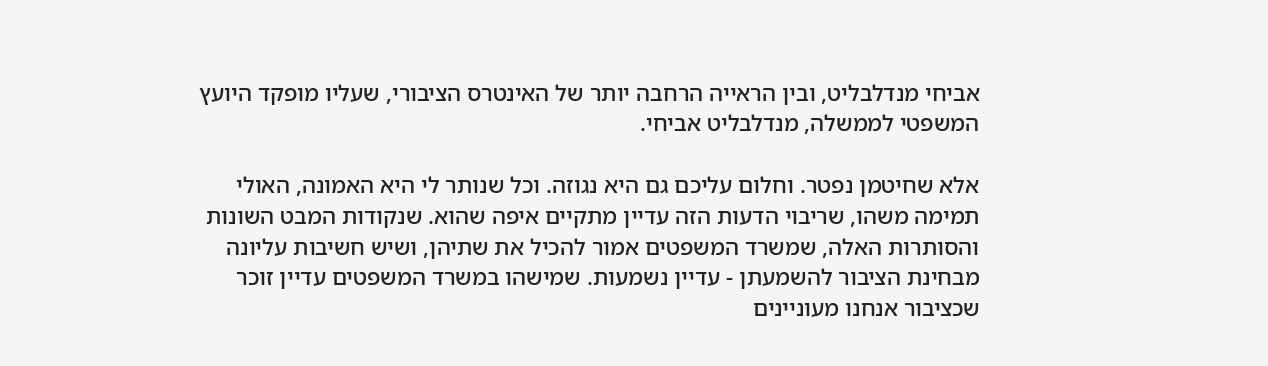אביחי מנדלבליט, ובין הראייה הרחבה יותר של האינטרס הציבורי, שעליו מופקד היועץ המשפטי לממשלה, מנדלבליט אביחי.

אלא שחיטמן נפטר. וחלום עליכם גם היא נגוזה. וכל שנותר לי היא האמונה, האולי תמימה משהו, שריבוי הדעות הזה עדיין מתקיים איפה שהוא. שנקודות המבט השונות והסותרות האלה, שמשרד המשפטים אמור להכיל את שתיהן, ושיש חשיבות עליונה מבחינת הציבור להשמעתן - עדיין נשמעות. שמישהו במשרד המשפטים עדיין זוכר שכציבור אנחנו מעוניינים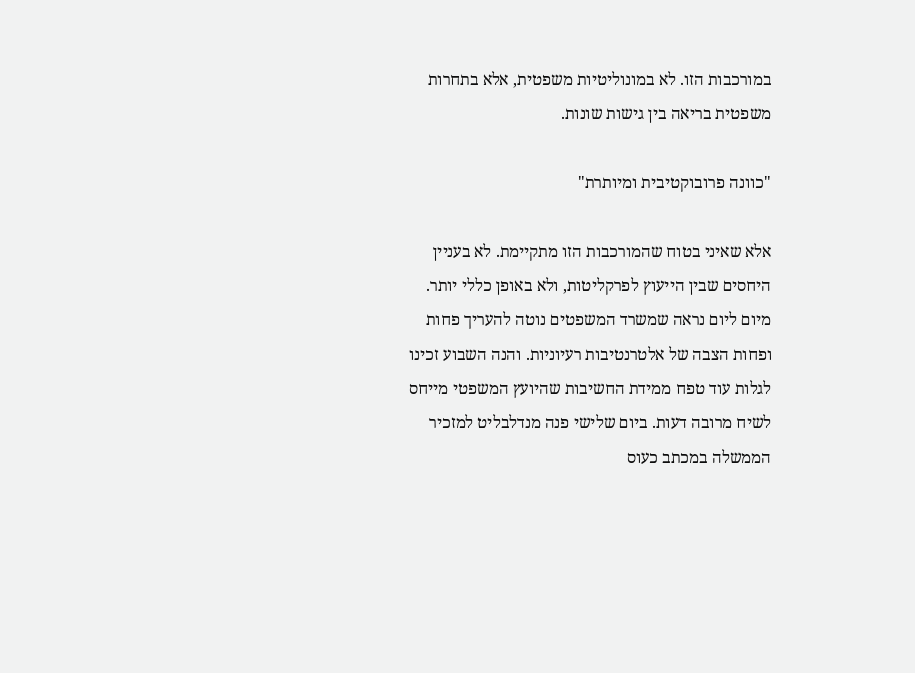במורכבות הזו. לא במונוליטיות משפטית, אלא בתחרות משפטית בריאה בין גישות שונות.

"כוונה פרובוקטיבית ומיותרת"

אלא שאיני בטוח שהמורכבות הזו מתקיימת. לא בעניין היחסים שבין הייעוץ לפרקליטות, ולא באופן כללי יותר. מיום ליום נראה שמשרד המשפטים נוטה להעריך פחות ופחות הצבה של אלטרנטיבות רעיוניות. והנה השבוע זכינו לגלות עוד טפח ממידת החשיבות שהיועץ המשפטי מייחס לשיח מרובה דעות. ביום שלישי פנה מנדלבליט למזכיר הממשלה במכתב כעוס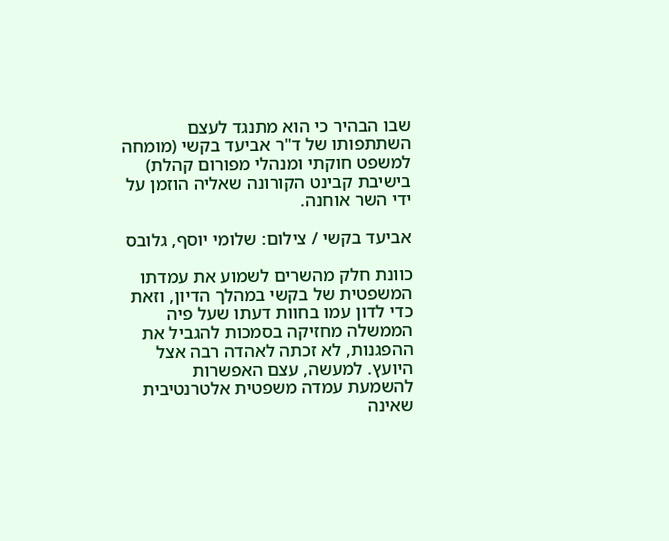שבו הבהיר כי הוא מתנגד לעצם השתתפותו של ד"ר אביעד בקשי (מומחה למשפט חוקתי ומנהלי מפורום קהלת) בישיבת קבינט הקורונה שאליה הוזמן על ידי השר אוחנה.

אביעד בקשי / צילום: שלומי יוסף, גלובס

כוונת חלק מהשרים לשמוע את עמדתו המשפטית של בקשי במהלך הדיון, וזאת כדי לדון עמו בחוות דעתו שעל פיה הממשלה מחזיקה בסמכות להגביל את ההפגנות, לא זכתה לאהדה רבה אצל היועץ. למעשה, עצם האפשרות להשמעת עמדה משפטית אלטרנטיבית שאינה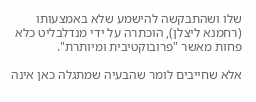שלו ושהתבקשה להישמע שלא באמצעותו (רחמנא ליצלן), הוכתרה על ידי מנדלבליט כלא פחות מאשר "פרובוקטיבית ומיותרת".

אלא שחייבים לומר שהבעיה שמתגלה כאן אינה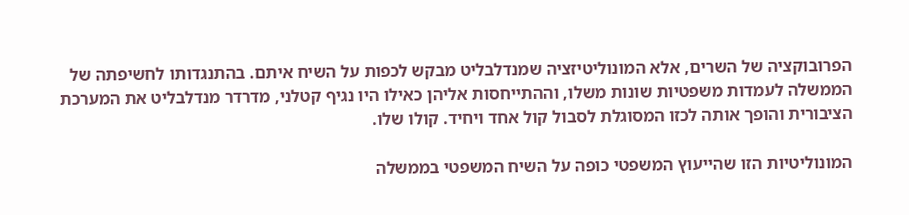הפרובוקציה של השרים, אלא המונוליטיזציה שמנדלבליט מבקש לכפות על השיח איתם. בהתנגדותו לחשיפתה של הממשלה לעמדות משפטיות שונות משלו, וההתייחסות אליהן כאילו היו נגיף קטלני, מדרדר מנדלבליט את המערכת הציבורית והופך אותה לכזו המסוגלת לסבול קול אחד ויחיד. קולו שלו.

המונוליטיות הזו שהייעוץ המשפטי כופה על השיח המשפטי בממשלה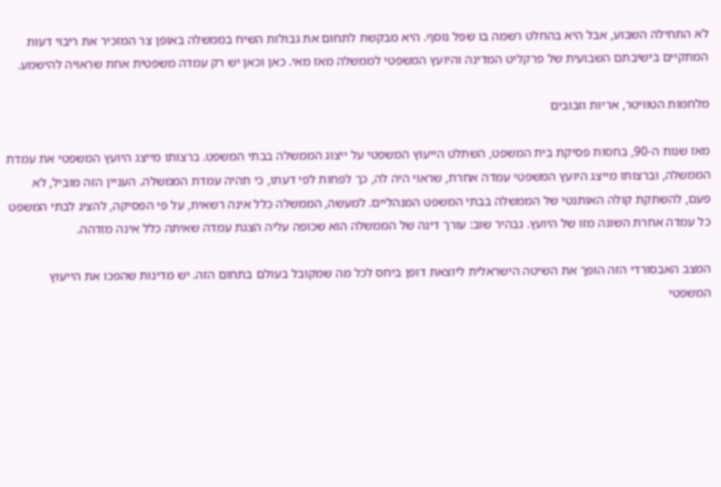לא התחילה השבוע, אבל היא בהחלט רשמה בו שפל נוסף. היא מבקשת לתחום את גבולות השיח בממשלה באופן צר המזכיר את ריבוי דעות המתקיים בישיבתם השבועית של פרקליט המדינה והיועץ המשפטי לממשלה מאז מאי. כאן וכאן יש רק עמדה משפטית אחת שראויה להישמע.

מלחמות הטוויטר, אריות וזבובים

מאז שנות ה-90, בחסות פסיקת בית המשפט, השתלט הייעוץ המשפטי על ייצוג הממשלה בבתי המשפט. ברצותו מייצג היועץ המשפטי את עמדת הממשלה, וברצותו מייצג היועץ המשפטי עמדה אחרת, שראוי היה לה, כך לפחות לפי דעתו, כי תהיה עמדת הממשלה. העניין הזה מוביל, לא פעם, להשתקת קולה האותנטי של הממשלה בבתי המשפט המנהליים. למעשה, הממשלה כלל אינה רשאית, על פי הפסיקה, להציג לבתי המשפט כל עמדה אחרת השונה מזו של היועץ. נבהיר שוב: עורך דינה של הממשלה הוא שכופה עליה הצגת עמדה שאיתה כלל אינה מזדהה.

המצב האבסורדי הזה הופך את השיטה הישראלית ליוצאת דופן ביחס לכל מה שמקובל בעולם בתחום הזה. יש מדינות שהפכו את הייעוץ המשפטי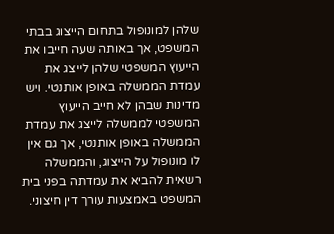שלהן למונופול בתחום הייצוג בבתי המשפט, אך באותה שעה חייבו את הייעוץ המשפטי שלהן לייצג את עמדת הממשלה באופן אותנטי. ויש מדינות שבהן לא חייב הייעוץ המשפטי לממשלה לייצג את עמדת הממשלה באופן אותנטי, אך גם אין לו מונופול על הייצוג, והממשלה רשאית להביא את עמדתה בפני בית המשפט באמצעות עורך דין חיצוני.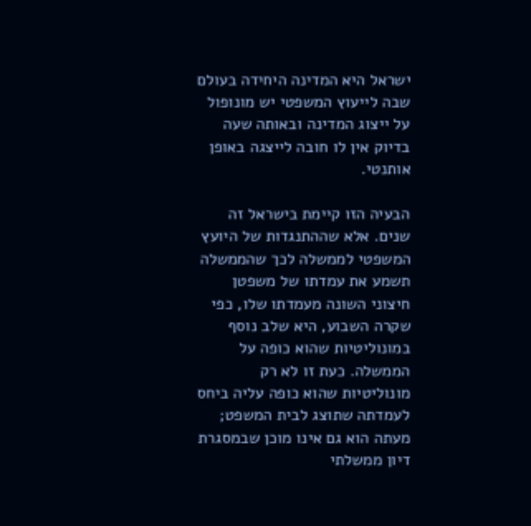ישראל היא המדינה היחידה בעולם שבה לייעוץ המשפטי יש מונופול על ייצוג המדינה ובאותה שעה בדיוק אין לו חובה לייצגה באופן אותנטי.

הבעיה הזו קיימת בישראל זה שנים. אלא שההתנגדות של היועץ המשפטי לממשלה לכך שהממשלה תשמע את עמדתו של משפטן חיצוני השונה מעמדתו שלו, כפי שקרה השבוע, היא שלב נוסף במונוליטיות שהוא כופה על הממשלה. כעת זו לא רק מונוליטיות שהוא כופה עליה ביחס לעמדתה שתוצג לבית המשפט; מעתה הוא גם אינו מוכן שבמסגרת דיון ממשלתי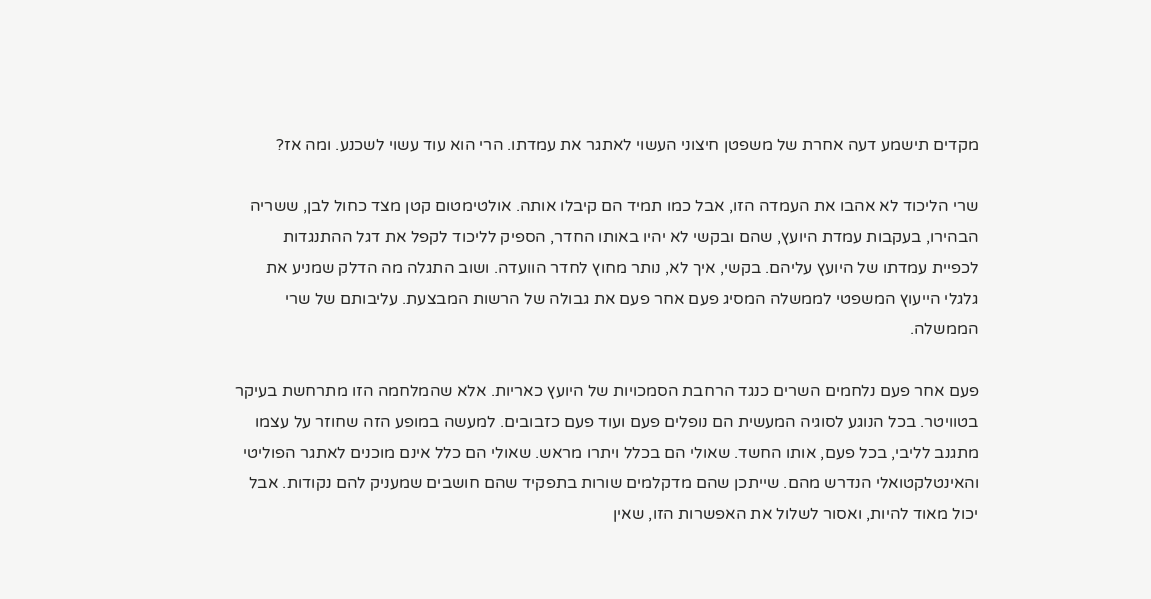מקדים תישמע דעה אחרת של משפטן חיצוני העשוי לאתגר את עמדתו. הרי הוא עוד עשוי לשכנע. ומה אז?

שרי הליכוד לא אהבו את העמדה הזו, אבל כמו תמיד הם קיבלו אותה. אולטימטום קטן מצד כחול לבן, ששריה הבהירו, בעקבות עמדת היועץ, שהם ובקשי לא יהיו באותו החדר, הספיק לליכוד לקפל את דגל ההתנגדות לכפיית עמדתו של היועץ עליהם. בקשי, איך לא, נותר מחוץ לחדר הוועדה. ושוב התגלה מה הדלק שמניע את גלגלי הייעוץ המשפטי לממשלה המסיג פעם אחר פעם את גבולה של הרשות המבצעת. עליבותם של שרי הממשלה.

פעם אחר פעם נלחמים השרים כנגד הרחבת הסמכויות של היועץ כאריות. אלא שהמלחמה הזו מתרחשת בעיקר בטוויטר. בכל הנוגע לסוגיה המעשית הם נופלים פעם ועוד פעם כזבובים. למעשה במופע הזה שחוזר על עצמו מתגנב לליבי, בכל פעם, אותו החשד. שאולי הם בכלל ויתרו מראש. שאולי הם כלל אינם מוכנים לאתגר הפוליטי והאינטלקטואלי הנדרש מהם. שייתכן שהם מדקלמים שורות בתפקיד שהם חושבים שמעניק להם נקודות. אבל יכול מאוד להיות, ואסור לשלול את האפשרות הזו, שאין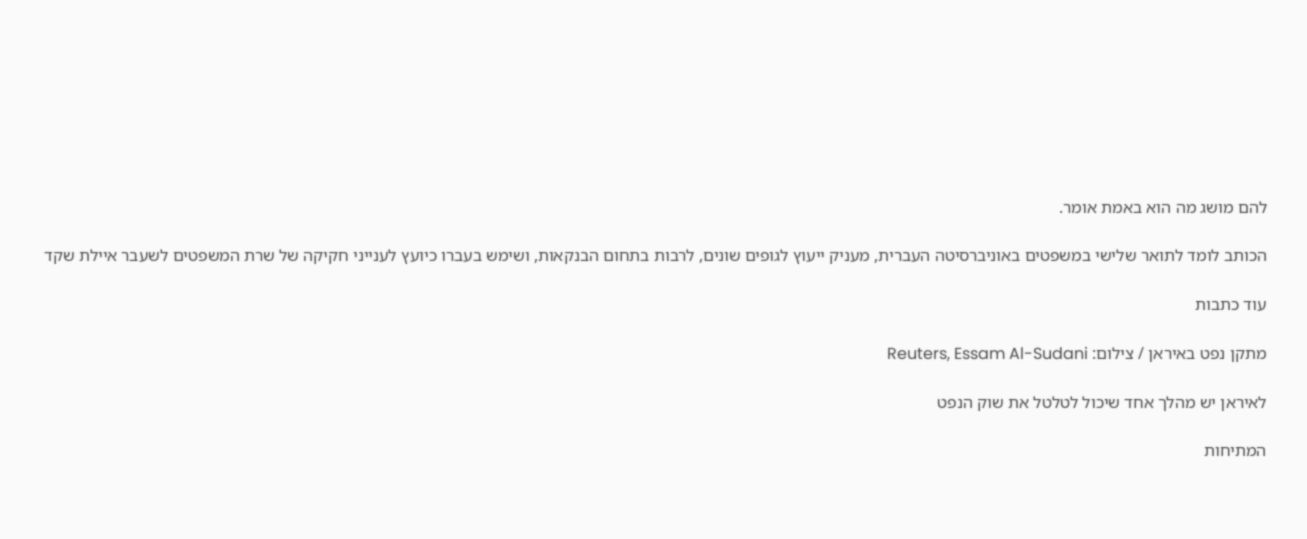להם מושג מה הוא באמת אומר.

הכותב לומד לתואר שלישי במשפטים באוניברסיטה העברית, מעניק ייעוץ לגופים שונים, לרבות בתחום הבנקאות, ושימש בעברו כיועץ לענייני חקיקה של שרת המשפטים לשעבר איילת שקד

עוד כתבות

מתקן נפט באיראן / צילום: Reuters, Essam Al-Sudani

לאיראן יש מהלך אחד שיכול לטלטל את שוק הנפט

המתיחות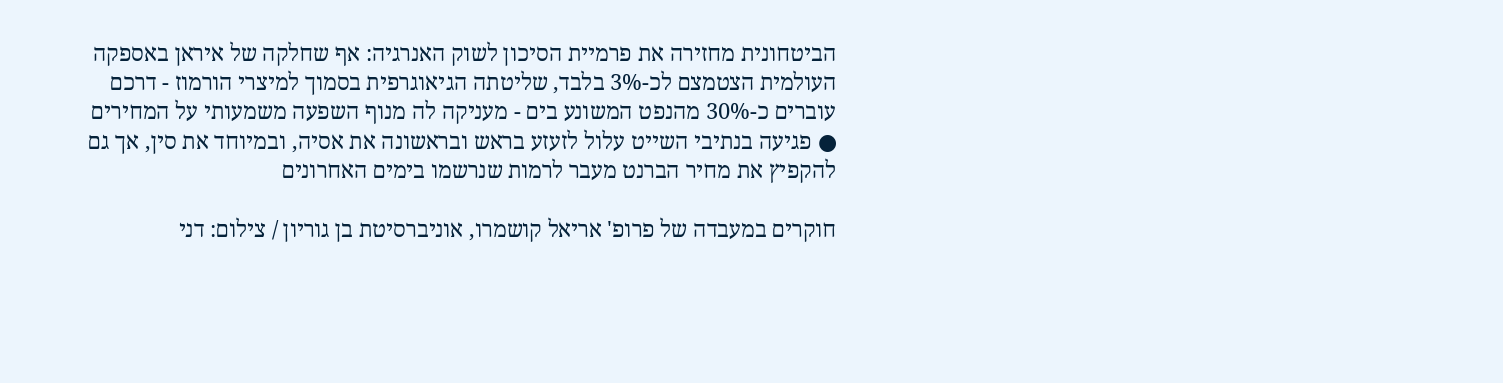הביטחונית מחזירה את פרמיית הסיכון לשוק האנרגיה: אף שחלקה של איראן באספקה העולמית הצטמצם לכ-3% בלבד, שליטתה הגיאוגרפית בסמוך למיצרי הורמוז - דרכם עוברים כ-30% מהנפט המשונע בים - מעניקה לה מנוף השפעה משמעותי על המחירים ● פגיעה בנתיבי השייט עלול לזעזע בראש ובראשונה את אסיה, ובמיוחד את סין, אך גם להקפיץ את מחיר הברנט מעבר לרמות שנרשמו בימים האחרונים

חוקרים במעבדה של פרופ' אריאל קושמרו, אוניברסיטת בן גוריון / צילום: דני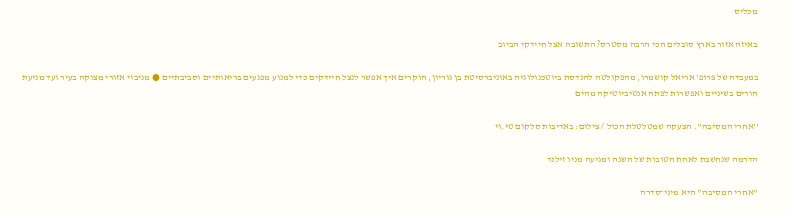מכליס

באיזה אזור בארץ סובלים הכי הרבה מסטרס? התשובה אצל חיידקי הביוב

במעבדה של פרופ' אריאל קושמרו, מהפקולטה להנדסת ביוטכנולוגיה באוניברסיטת בן גוריון, חוקרים איך אפשר לנצל חיידקים כדי למנוע מפגעים בריאותיים וסביבתיים ● מניבוי אזורי מצוקה בעיר ועד מניעת חורים בשיניים ואפשרות לפתח אנטיביוטיקה מהים

''אחרי המסיבה''. הצעקה שמטלטלת הכול / צילום: באדיבות סלקום טי.וי

הדרמה שנחשבת לאחת הטובות של השנה ומגיעה מניו זילנד

"אחרי המסיבה" היא מיני־סדרה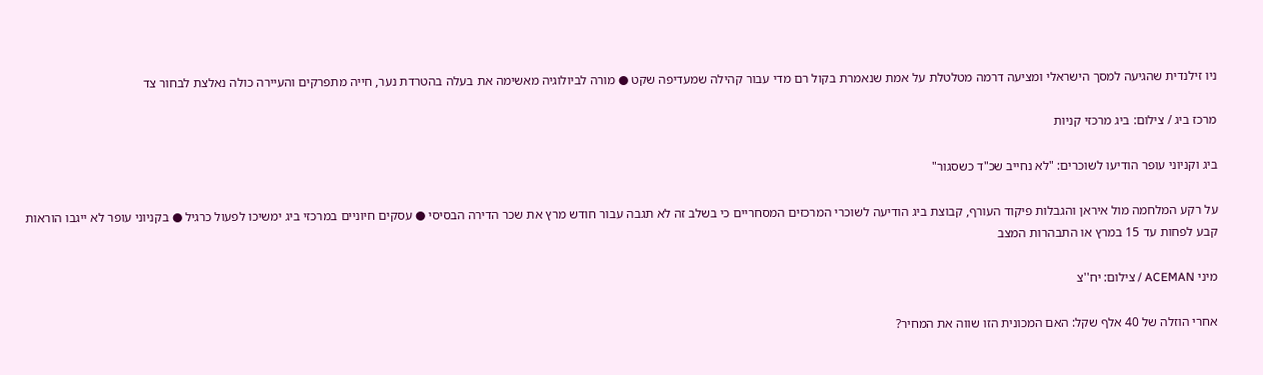ניו זילנדית שהגיעה למסך הישראלי ומציעה דרמה מטלטלת על אמת שנאמרת בקול רם מדי עבור קהילה שמעדיפה שקט ● מורה לביולוגיה מאשימה את בעלה בהטרדת נער, חייה מתפרקים והעיירה כולה נאלצת לבחור צד

מרכז ביג / צילום: ביג מרכזי קניות

ביג וקניוני עופר הודיעו לשוכרים: "לא נחייב שכ"ד כשסגור"

על רקע המלחמה מול איראן והגבלות פיקוד העורף, קבוצת ביג הודיעה לשוכרי המרכזים המסחריים כי בשלב זה לא תגבה עבור חודש מרץ את שכר הדירה הבסיסי ● עסקים חיוניים במרכזי ביג ימשיכו לפעול כרגיל ● בקניוני עופר לא ייגבו הוראות קבע לפחות עד 15 במרץ או התבהרות המצב

מיני ACEMAN / צילום: יח''צ

אחרי הוזלה של 40 אלף שקל: האם המכונית הזו שווה את המחיר?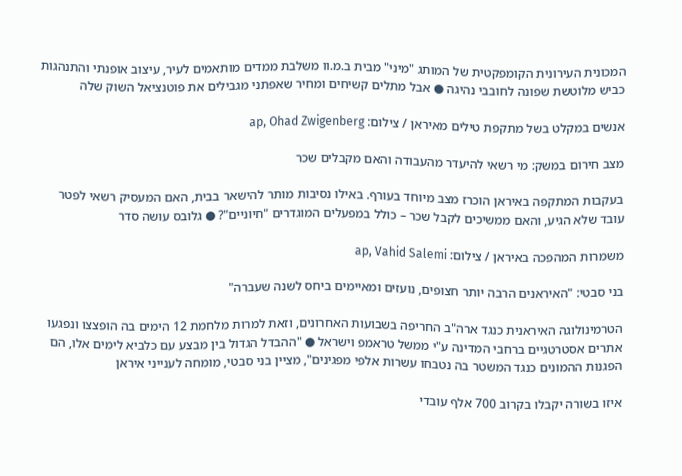המכונית העירונית הקומפקטית של המותג "מיני" מבית ב.מ.וו משלבת ממדים מותאמים לעיר, עיצוב אופנתי והתנהגות כביש מלוטשת שפונה לחובבי נהיגה ● אבל מתלים קשיחים ומחיר שאפתני מגבילים את פוטנציאל השוק שלה

אנשים במקלט בשל מתקפת טילים מאיראן / צילום: ap, Ohad Zwigenberg

מצב חירום במשק: מי רשאי להיעדר מהעבודה והאם מקבלים שכר

בעקבות המתקפה באיראן הוכרז מצב מיוחד בעורף. באילו נסיבות מותר להישאר בבית, האם המעסיק רשאי לפטר עובד שלא הגיע, והאם ממשיכים לקבל שכר – כולל במפעלים המוגדרים "חיוניים"? ● גלובס עושה סדר

משמרות המהפכה באיראן / צילום: ap, Vahid Salemi

בני סבטי: "האיראנים הרבה יותר חצופים, נועזים ומאיימים ביחס לשנה שעברה"

הטרמינולוגה האיראנית כנגד ארה"ב החריפה בשבועות האחרונים, וזאת למרות מלחמת 12 הימים בה הופצצו ונפגעו אתרים אסטרטגיים ברחבי המדינה ע"י ממשל טראמפ וישראל ● "ההבדל הגדול בין מבצע עם כלביא לימים אלו, הם הפגנות ההמונים כנגד המשטר בה נטבחו עשרות אלפי מפגינים", מציין בני סבטי, מומחה לענייני איראן

איזו בשורה יקבלו בקרוב 700 אלף עובדי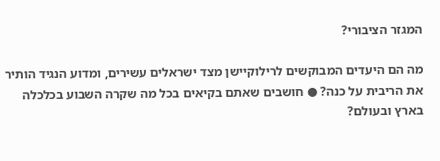המגזר הציבורי?

מה הם היעדים המבוקשים לרילוקיישן מצד ישראלים עשירים, ומדוע הנגיד הותיר את הריבית על כנה? ● חושבים שאתם בקיאים בכל מה שקרה השבוע בכלכלה בארץ ובעולם?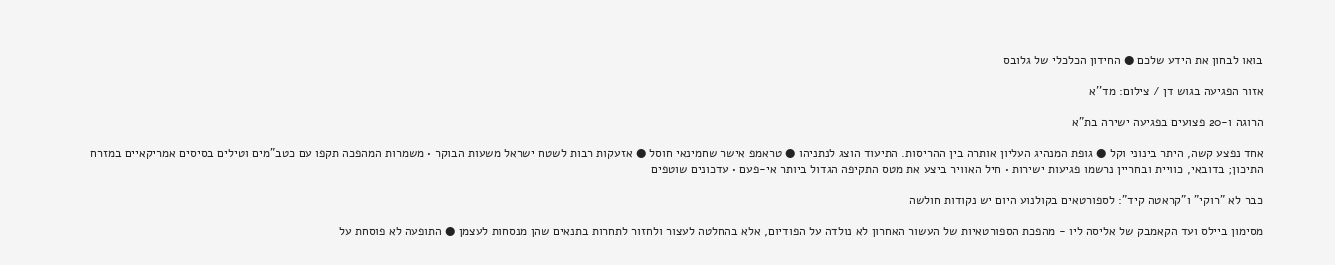בואו לבחון את הידע שלכם ● החידון הכלכלי של גלובס

אזור הפגיעה בגוש דן / צילום: מד''א

הרוגה ו-20 פצועים בפגיעה ישירה בת"א

אחד נפצע קשה, היתר בינוני וקל ● גופת המנהיג העליון אותרה בין ההריסות. התיעוד הוצג לנתניהו ● טראמפ אישר שחמינאי חוסל ● אזעקות רבות לשטח ישראל משעות הבוקר • משמרות המהפכה תקפו עם כטב"מים וטילים בסיסים אמריקאיים במזרח התיכון; בדובאי, כוויית ובחריין נרשמו פגיעות ישירות • חיל האוויר ביצע את מטס התקיפה הגדול ביותר אי-פעם • עדכונים שוטפים

כבר לא "רוקי" ו"קראטה קיד": לספורטאים בקולנוע היום יש נקודות חולשה

מסימון ביילס ועד הקאמבק של אליסה ליו - מהפכת הספורטאיות של העשור האחרון לא נולדה על הפודיום, אלא בהחלטה לעצור ולחזור לתחרות בתנאים שהן מנסחות לעצמן ● התופעה לא פוסחת על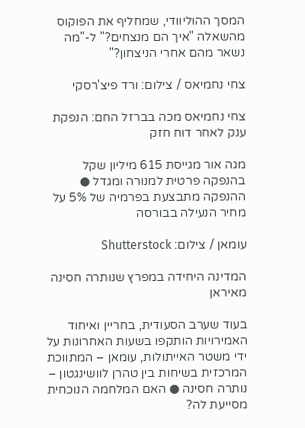המסך ההוליוודי, שמחליף את הפוקוס מהשאלה "איך הם מנצחים?" ל-"מה נשאר מהם אחרי הניצחון?"

צחי נחמיאס / צילום: ורד פיצ'רסקי

צחי נחמיאס מכה בברזל החם: הנפקת ענק לאחר דוח חזק

מגה אור מגייסת 615 מיליון שקל בהנפקה פרטית למנורה ומגדל ● ההנפקה מתבצעת בפרמיה של 5% על מחיר הנעילה בבורסה

עומאן / צילום: Shutterstock

המדינה היחידה במפרץ שנותרה חסינה מאיראן

בעוד שערב הסעודית, בחריין ואיחוד האמירויות הותקפו בשעות האחרונות על ידי משטר האייתולות, עומאן – המתווכת המרכזית בשיחות בין טהרן לוושינגטון – נותרה חסינה ● האם המלחמה הנוכחית מסייעת לה?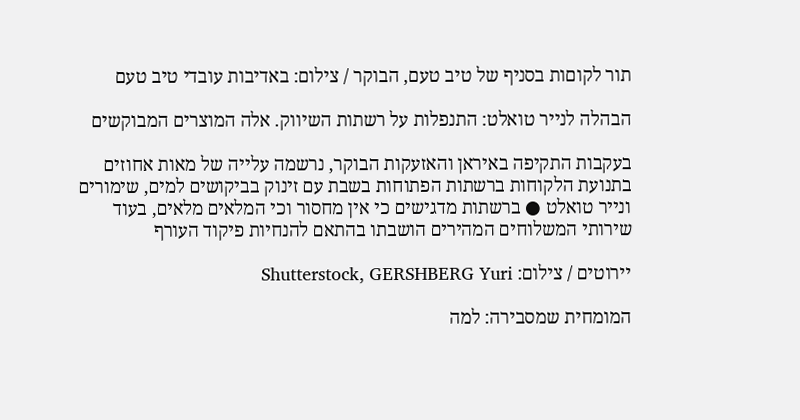תור לקוםות בסניף של טיב טעם, הבוקר / צילום: באדיבות עובדי טיב טעם

הבהלה לנייר טואלט: התנפלות על רשתות השיווק. אלה המוצרים המבוקשים

בעקבות התקיפה באיראן והאזעקות הבוקר, נרשמה עלייה של מאות אחוזים בתנועת הלקוחות ברשתות הפתוחות בשבת עם זינוק בביקושים למים, שימורים ונייר טואלט ● ברשתות מדגישים כי אין מחסור וכי המלאים מלאים, בעוד שירותי המשלוחים המהירים הושבתו בהתאם להנחיות פיקוד העורף

יירוטים / צילום: Shutterstock, GERSHBERG Yuri

המומחית שמסבירה: למה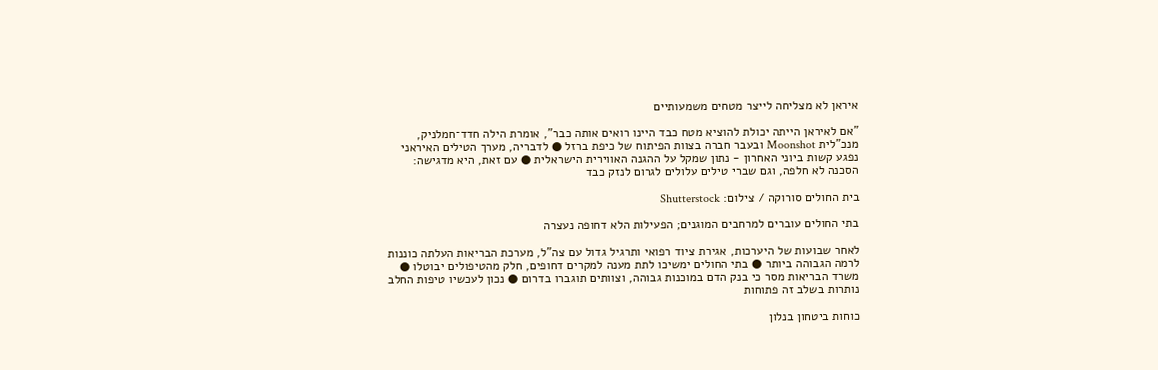איראן לא מצליחה לייצר מטחים משמעותיים

"אם לאיראן הייתה יכולת להוציא מטח כבד היינו רואים אותה כבר", אומרת הילה חדד־חמלניק, מנכ"לית Moonshot ובעבר חברה בצוות הפיתוח של כיפת ברזל ● לדבריה, מערך הטילים האיראני נפגע קשות ביוני האחרון - נתון שמקל על ההגנה האווירית הישראלית ● עם זאת, היא מדגישה: הסכנה לא חלפה, וגם שברי טילים עלולים לגרום לנזק כבד

בית החולים סורוקה / צילום: Shutterstock

בתי החולים עוברים למרחבים המוגנים; הפעילות הלא דחופה נעצרה

לאחר שבועות של היערכות, אגירת ציוד רפואי ותרגיל גדול עם צה"ל, מערכת הבריאות העלתה כוננות לרמה הגבוהה ביותר ● בתי החולים ימשיכו לתת מענה למקרים דחופים, חלק מהטיפולים יבוטלו ● משרד הבריאות מסר כי בנק הדם במוכנות גבוהה, וצוותים תוגברו בדרום ● נכון לעכשיו טיפות החלב נותרות בשלב זה פתוחות

כוחות ביטחון בנלון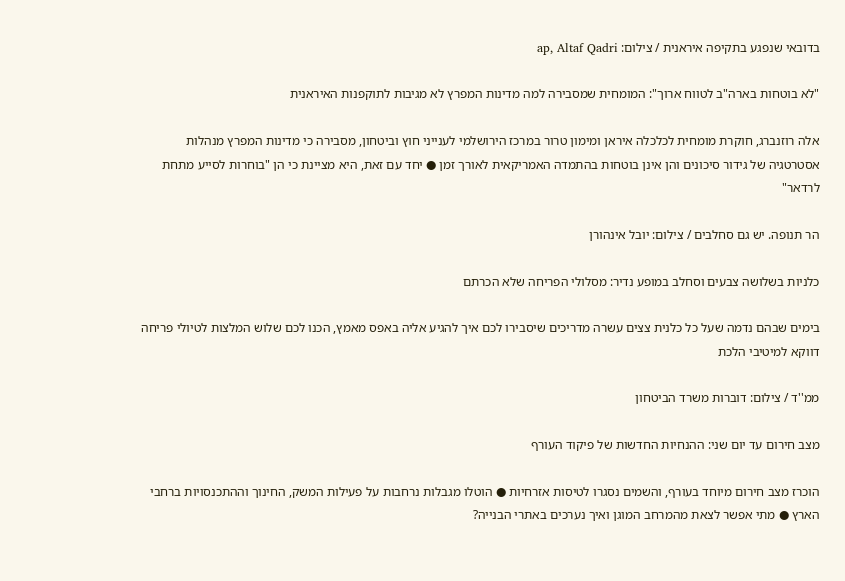בדובאי שנפגע בתקיפה איראנית / צילום: ap, Altaf Qadri

"לא בוטחות בארה"ב לטווח ארוך": המומחית שמסבירה למה מדינות המפרץ לא מגיבות לתוקפנות האיראנית

אלה רוזנברג, חוקרת מומחית לכלכלה איראן ומימון טרור במרכז הירושלמי לענייני חוץ וביטחון, מסבירה כי מדינות המפרץ מנהלות אסטרטגיה של גידור סיכונים והן אינן בוטחות בהתמדה האמריקאית לאורך זמן ● יחד עם זאת, היא מציינת כי הן "בוחרות לסייע מתחת לרדאר"

הר תנופה. יש גם סחלבים / צילום: יובל אינהורן

כלניות בשלושה צבעים וסחלב במופע נדיר: מסלולי הפריחה שלא הכרתם

בימים שבהם נדמה שעל כל כלנית צצים עשרה מדריכים שיסבירו לכם איך להגיע אליה באפס מאמץ, הכנו לכם שלוש המלצות לטיולי פריחה דווקא למיטיבי הלכת

ממ''ד / צילום: דוברות משרד הביטחון

מצב חירום עד יום שני: ההנחיות החדשות של פיקוד העורף

הוכרז מצב חירום מיוחד בעורף, והשמים נסגרו לטיסות אזרחיות ● הוטלו מגבלות נרחבות על פעילות המשק, החינוך וההתכנסויות ברחבי הארץ ● מתי אפשר לצאת מהמרחב המוגן ואיך נערכים באתרי הבנייה?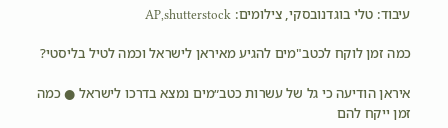עיבוד: טלי בוגדנובסקי, צילומים: AP,shutterstock

כמה זמן לוקח לכטב"מים להגיע מאיראן לישראל וכמה לטיל בליסטי?

איראן הודיעה כי גל של עשרות כטב״מים נמצא בדרכו לישראל ● כמה זמן ייקח להם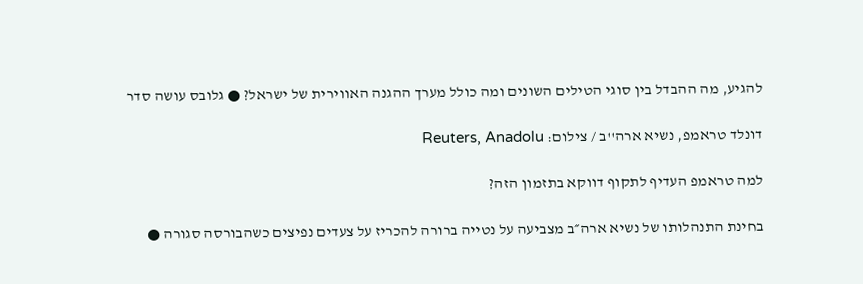להגיע, מה ההבדל בין סוגי הטילים השונים ומה כולל מערך ההגנה האווירית של ישראל? ● גלובס עושה סדר

דונלד טראמפ, נשיא ארה''ב / צילום: Reuters, Anadolu

למה טראמפ העדיף לתקוף דווקא בתזמון הזה?

בחינת התנהלותו של נשיא ארה״ב מצביעה על נטייה ברורה להכריז על צעדים נפיצים כשהבורסה סגורה ●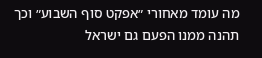מה עומד מאחורי ״אפקט סוף השבוע״ וכך תהנה ממנו הפעם גם ישראל